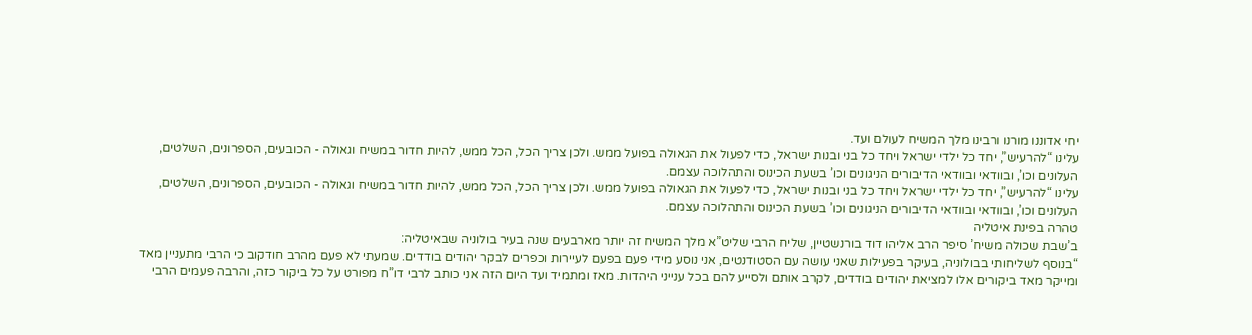יחי אדוננו מורנו ורבינו מלך המשיח לעולם ועד.
עלינו “להרעיש”, יחד כל ילדי ישראל ויחד כל בני ובנות ישראל, כדי לפעול את הגאולה בפועל ממש. ולכן צריך הכל, הכל ממש, להיות חדור במשיח וגאולה - הכובעים, הספרונים, השלטים, העלונים וכו’, ובוודאי ובוודאי הדיבורים הניגונים וכו’ בשעת הכינוס והתהלוכה עצמם.
עלינו “להרעיש”, יחד כל ילדי ישראל ויחד כל בני ובנות ישראל, כדי לפעול את הגאולה בפועל ממש. ולכן צריך הכל, הכל ממש, להיות חדור במשיח וגאולה - הכובעים, הספרונים, השלטים, העלונים וכו’, ובוודאי ובוודאי הדיבורים הניגונים וכו’ בשעת הכינוס והתהלוכה עצמם.
טהרה בפינת איטליה
ב’שבת שכולה משיח’ סיפר הרב אליהו דוד בורנשטיין, שליח הרבי שליט”א מלך המשיח זה יותר מארבעים שנה בעיר בולוניה שבאיטליה:
“בנוסף לשליחותי בבולוניה, בעיקר בפעילות שאני עושה עם הסטודנטים, אני נוסע מידי פעם בפעם לעיירות וכפרים לבקר יהודים בודדים. שמעתי לא פעם מהרב חודקוב כי הרבי מתעניין מאד ומייקר מאד ביקורים אלו למציאת יהודים בודדים, לקרב אותם ולסייע להם בכל ענייני היהדות. מאז ומתמיד ועד היום הזה אני כותב לרבי דו”ח מפורט על כל ביקור כזה, והרבה פעמים הרבי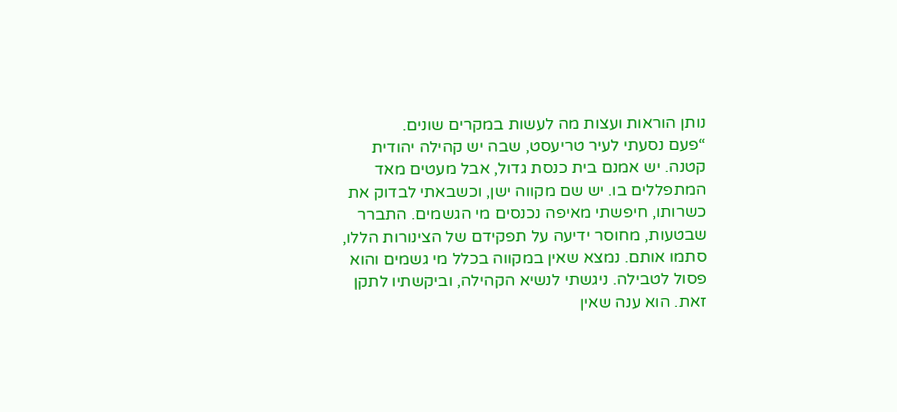נותן הוראות ועצות מה לעשות במקרים שונים.
“פעם נסעתי לעיר טריעסט, שבה יש קהילה יהודית קטנה. יש אמנם בית כנסת גדול, אבל מעטים מאד המתפללים בו. יש שם מקווה ישן, וכשבאתי לבדוק את כשרותו, חיפשתי מאיפה נכנסים מי הגשמים. התברר שבטעות, מחוסר ידיעה על תפקידם של הצינורות הללו, סתמו אותם. נמצא שאין במקווה בכלל מי גשמים והוא פסול לטבילה. ניגשתי לנשיא הקהילה, וביקשתיו לתקן זאת. הוא ענה שאין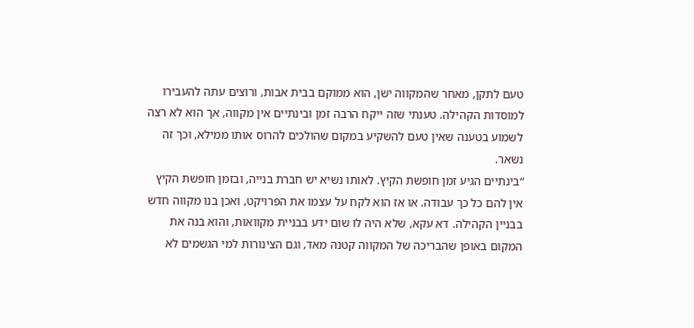טעם לתקן, מאחר שהמקווה ישן, הוא ממוקם בבית אבות, ורוצים עתה להעבירו למוסדות הקהילה. טענתי שזה ייקח הרבה זמן ובינתיים אין מקווה, אך הוא לא רצה לשמוע בטענה שאין טעם להשקיע במקום שהולכים להרוס אותו ממילא, וכך זה נשאר.
“בינתיים הגיע זמן חופשת הקיץ. לאותו נשיא יש חברת בנייה, ובזמן חופשת הקיץ אין להם כל כך עבודה. או אז הוא לקח על עצמו את הפרויקט, ואכן בנו מקווה חדש בבניין הקהילה. דא עקא, שלא היה לו שום ידע בבניית מקוואות, והוא בנה את המקום באופן שהבריכה של המקווה קטנה מאד, וגם הצינורות למי הגשמים לא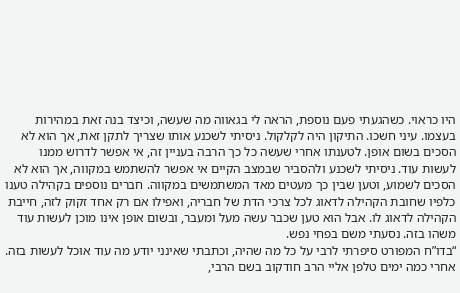היו כראוי. כשהגעתי פעם נוספת, הראה לי בגאווה מה שעשה, וכיצד בנה זאת במהירות בעצמו. עיני חשכו. התיקון היה לקלקול. ניסיתי לשכנע אותו שצריך לתקן זאת, אך הוא לא הסכים בשום אופן. לטענתו אחרי שעשה כל כך הרבה בעניין זה, אי אפשר לדרוש ממנו לעשות עוד. ניסיתי לשכנע ולהסביר שבמצב הקיים אי אפשר להשתמש במקווה, אך הוא לא הסכים לשמוע, וטען שבין כך מעטים מאד המשתמשים במקווה. חברים נוספים בקהילה טענו כלפיו שחובת הקהילה לדאוג לכל צרכי הדת של חבריה, ואפילו אם רק אחד זקוק לזה, חייבת הקהילה לדאוג לו. אבל הוא טען שכבר עשה מעל ומעבר, ובשום אופן אינו מוכן לעשות עוד משהו בזה. נסעתי משם בפחי נפש.
“בדו”ח המפורט סיפרתי לרבי על כל מה שהיה, וכתבתי שאינני יודע מה עוד אוכל לעשות בזה. אחרי כמה ימים טלפן אליי הרב חודקוב בשם הרבי,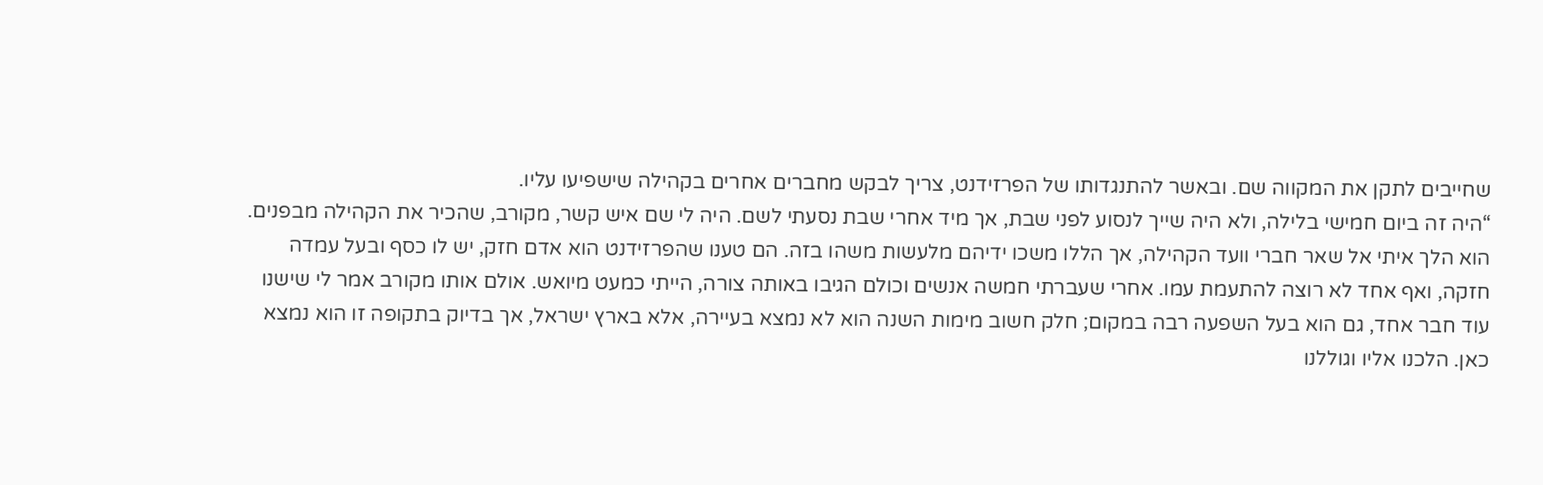שחייבים לתקן את המקווה שם. ובאשר להתנגדותו של הפרזידנט, צריך לבקש מחברים אחרים בקהילה שישפיעו עליו.
“היה זה ביום חמישי בלילה, ולא היה שייך לנסוע לפני שבת, אך מיד אחרי שבת נסעתי לשם. היה לי שם איש קשר, מקורב, שהכיר את הקהילה מבפנים. הוא הלך איתי אל שאר חברי וועד הקהילה, אך הללו משכו ידיהם מלעשות משהו בזה. הם טענו שהפרזידנט הוא אדם חזק, יש לו כסף ובעל עמדה חזקה, ואף אחד לא רוצה להתעמת עמו. אחרי שעברתי חמשה אנשים וכולם הגיבו באותה צורה, הייתי כמעט מיואש. אולם אותו מקורב אמר לי שישנו עוד חבר אחד, גם הוא בעל השפעה רבה במקום; חלק חשוב מימות השנה הוא לא נמצא בעיירה, אלא בארץ ישראל, אך בדיוק בתקופה זו הוא נמצא כאן. הלכנו אליו וגוללנו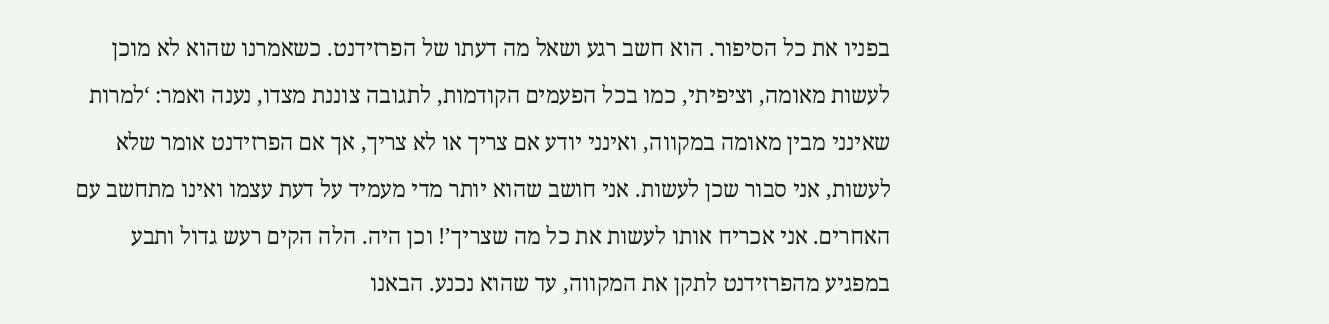בפניו את כל הסיפור. הוא חשב רגע ושאל מה דעתו של הפרזידנט. כשאמרנו שהוא לא מוכן לעשות מאומה, וציפיתי, כמו בכל הפעמים הקודמות, לתגובה צוננת מצדו, נענה ואמר: ‘למרות שאינני מבין מאומה במקווה, ואינני יודע אם צריך או לא צריך, אך אם הפרזידנט אומר שלא לעשות, אני סבור שכן לעשות. אני חושב שהוא יותר מדי מעמיד על דעת עצמו ואינו מתחשב עם האחרים. אני אכריח אותו לעשות את כל מה שצריך’! וכן היה. הלה הקים רעש גדול ותבע במפגיע מהפרזידנט לתקן את המקווה, עד שהוא נכנע. הבאנו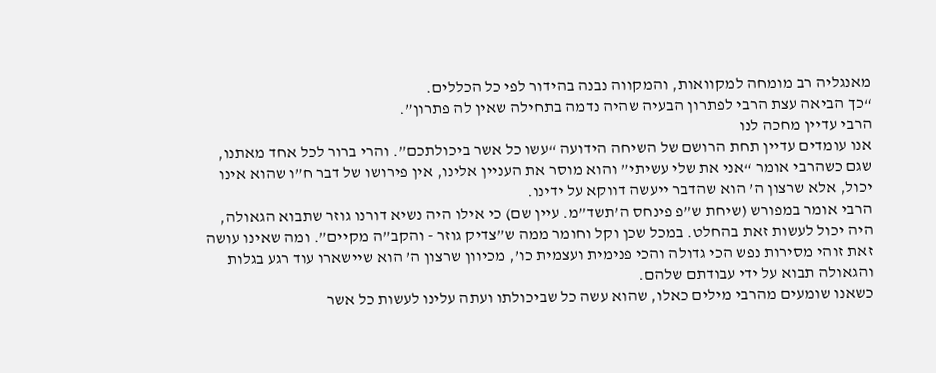מאנגליה רב מומחה למקוואות, והמקווה נבנה בהידור לפי כל הכללים.
“כך הביאה עצת הרבי לפתרון הבעיה שהיה נדמה בתחילה שאין לה פתרון”.
הרבי עדיין מחכה לנו
אנו עומדים עדיין תחת הרושם של השיחה הידועה “עשו כל אשר ביכולתכם”. והרי ברור לכל אחד מאתנו, שגם כשהרבי אומר “אני את שלי עשיתי” והוא מוסר את העניין אלינו, אין פירושו של דבר ח”ו שהוא אינו יכול, אלא שרצון ה’ הוא שהדבר ייעשה דווקא על ידינו.
הרבי אומר במפורש (שיחת ש”פ פינחס ה’תשד”מ. עיין שם) כי אילו היה נשיא דורנו גוזר שתבוא הגאולה, היה יכול לעשות זאת בהחלט. במכל שכן וקל וחומר ממה ש”צדיק גוזר - והקב”ה מקיים”. ומה שאינו עושה זאת זוהי מסירות נפש הכי גדולה והכי פנימית ועצמית כו’, מכיוון שרצון ה’ הוא שיישארו עוד רגע בגלות והגאולה תבוא על ידי עבודתם שלהם.
כשאנו שומעים מהרבי מילים כאלו, שהוא עשה כל שביכולתו ועתה עלינו לעשות כל אשר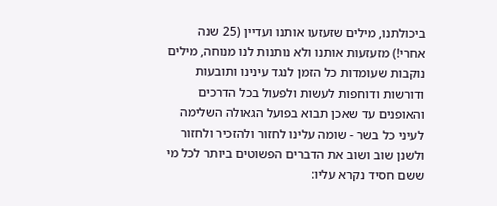ביכולתנו, מילים שזעזעו אותנו ועדיין (25 שנה אחרי!) מזעזעות אותנו ולא נותנות לנו מנוחה, מילים נוקבות שעומדות כל הזמן לנגד עינינו ותובעות ודורשות ודוחפות לעשות ולפעול בכל הדרכים והאופנים עד שאכן תבוא בפועל הגאולה השלימה לעיני כל בשר - שומה עלינו לחזור ולהזכיר ולחזור ולשנן שוב ושוב את הדברים הפשוטים ביותר לכל מי ששם חסיד נקרא עליו: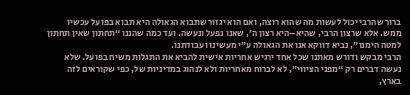ברור שהרבי יכול לעשות מה שהוא רוצה, ואם הוא יגזור שתבוא הגאולה היא תבוא בפועל עכשיו ממש. אלא שרצון הרבי, שהיא–היא רצון ה’, שאנו נפעל ונעשה. ועד כמה שהננו “תחתון שאין תחתון למטה הימנו”, נביא דווקא אנו את הגאולה ע”י מעשינו ועבודתנו.
הרבי מבקש ודורש מאתנו שכל אחד ירגיש אחריות אישית להביא את התגלות משיח בפועל. שלא נעשה דברים רק “מפני הציווי”, לא לברוח מאחריות ולא לנהוג במדיניות של, כפי שקוראים לזה בארץ,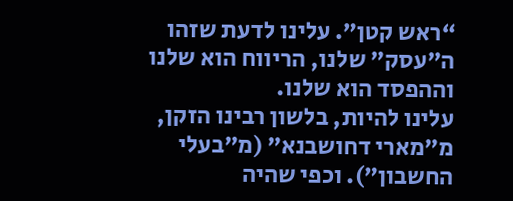“ראש קטן”. עלינו לדעת שזהו ה”עסק” שלנו, הריווח הוא שלנו וההפסד הוא שלנו.
עלינו להיות, בלשון רבינו הזקן, מ”מארי דחושבנא” (מ”בעלי החשבון”). וכפי שהיה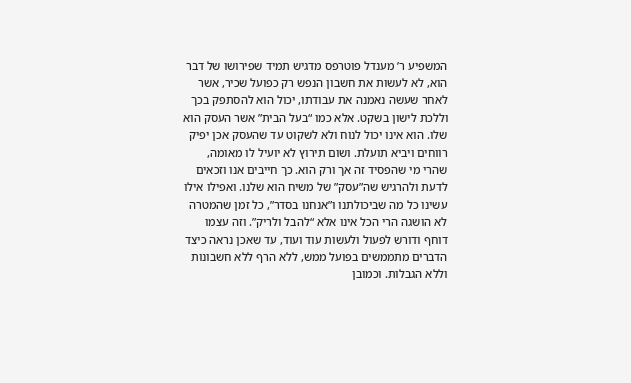המשפיע ר’ מענדל פוטרפס מדגיש תמיד שפירושו של דבר הוא, לא לעשות את חשבון הנפש רק כפועל שכיר, אשר לאחר שעשה נאמנה את עבודתו, יכול הוא להסתפק בכך וללכת לישון בשקט. אלא כמו “בעל הבית” אשר העסק הוא שלו. הוא אינו יכול לנוח ולא לשקוט עד שהעסק אכן יפיק רווחים ויביא תועלת. ושום תירוץ לא יועיל לו מאומה, שהרי מי שהפסיד זה אך ורק הוא. כך חייבים אנו וזכאים לדעת ולהרגיש שה”עסק” של משיח הוא שלנו. ואפילו אילו עשינו כל מה שביכולתנו ו”אנחנו בסדר”, כל זמן שהמטרה לא הושגה הרי הכל אינו אלא “להבל ולריק”. וזה עצמו דוחף ודורש לפעול ולעשות עוד ועוד, עד שאכן נראה כיצד הדברים מתממשים בפועל ממש, ללא הרף ללא חשבונות וללא הגבלות. וכמובן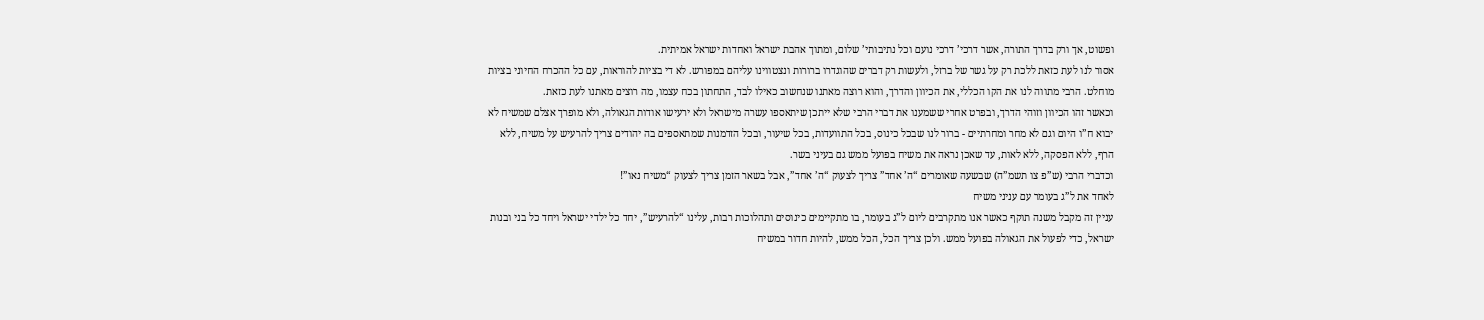ופשוט, אך ורק בדרך התורה, אשר דרכי’ דרכי נועם וכל נתיבותי’ שלום, ומתוך אהבת ישראל ואחדות ישראל אמיתית.
אסור לנו לעת כזאת ללכת רק על גשר של ברזל, ולעשות רק דברים שהוגדרו ברורות ונצטווינו עליהם במפורש. לא די בציות להוראות, עם כל ההכרח החיוני בציות מוחלט. הרבי מתווה לנו את הקו הכללי, את הכיוון והדרך, והוא רוצה מאתנו שנחשוב כאילו לבד, התחתון בכח עצמו, מה רוצים מאתנו לעת כזאת.
וכאשר זהו הכיוון וזוהי הדרך, ובפרט אחרי ששמענו את דברי הרבי שלא ייתכן שיתאספו עשרה מישראל ולא ירעישו אודות הגאולה, ולא מופרך אצלם שמשיח לא יבוא ח”ו היום וגם לא מחר ומחרתיים - ברור לנו שבכל כינוס, בכל התוועדות, בכל שיעור, ובכל הזדמנות שמתאספים בה יהודים צריך להרעיש על משיח, ללא הרף, ללא הפסקה, ללא לאות, עד שאכן נראה את משיח בפועל ממש גם בעיני בשר.
וכדברי הרבי (ש”פ צו תשמ”ה) שבשעה שאומרים “ה’ אחד” צריך לצעוק “ה’ אחד”, אבל בשאר הזמן צריך לצעוק “משיח נאו”!
לאחד את ל”ג בעומר עם עניני משיח
עניין זה מקבל משנה תוקף כאשר אנו מתקרבים ליום ל”ג בעומר, בו מתקיימים כינוסים ותהלוכות רבות, עלינו “להרעיש”, יחד כל ילדי ישראל ויחד כל בני ובנות ישראל, כדי לפעול את הגאולה בפועל ממש. ולכן צריך הכל, הכל ממש, להיות חדור במשיח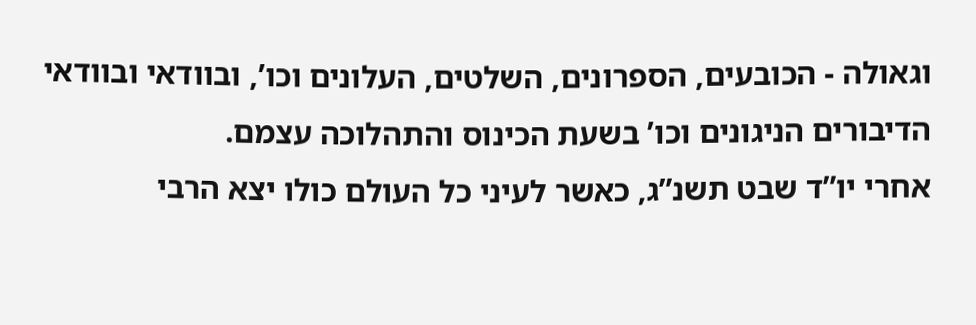וגאולה - הכובעים, הספרונים, השלטים, העלונים וכו’, ובוודאי ובוודאי הדיבורים הניגונים וכו’ בשעת הכינוס והתהלוכה עצמם.
אחרי יו”ד שבט תשנ”ג, כאשר לעיני כל העולם כולו יצא הרבי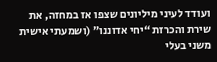ועודד לעיני מיליונים שצפו אז במחזה, את שירת והכרזת “יחי אדוננו” (ושמעתי אישית משני בעלי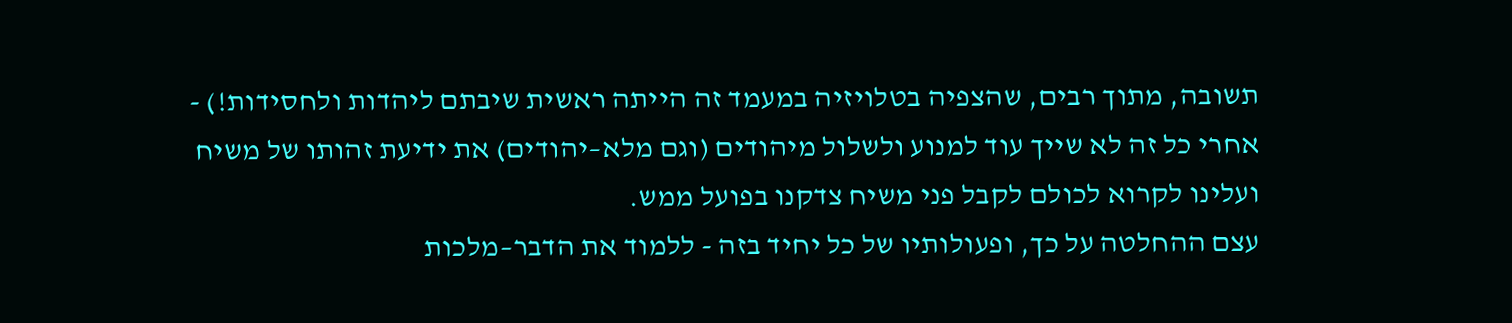תשובה, מתוך רבים, שהצפיה בטלויזיה במעמד זה הייתה ראשית שיבתם ליהדות ולחסידות!) - אחרי כל זה לא שייך עוד למנוע ולשלול מיהודים (וגם מלא–יהודים) את ידיעת זהותו של משיח ועלינו לקרוא לכולם לקבל פני משיח צדקנו בפועל ממש.
עצם ההחלטה על כך, ופעולותיו של כל יחיד בזה - ללמוד את הדבר–מלכות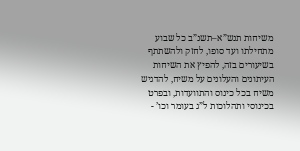משיחות תנש”א–תשנ”ב כל שבוע מתחילתו ועד סופו, לחזק ולהשתתף בשיעורים בזה, להפיץ את השיחות העיתונים והעלונים על משיח, להדגיש משיח בכל כינוס והתוועדות, ובפרט בכינוסי ותהלוכות ל”ג בעומר וכו’ -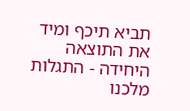תביא תיכף ומיד את התוצאה היחידה - התגלות מלכנו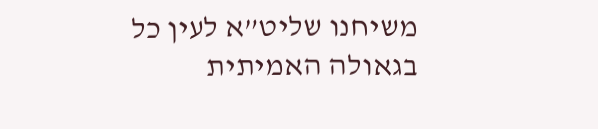משיחנו שליט”א לעין כל בגאולה האמיתית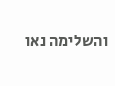והשלימה נאו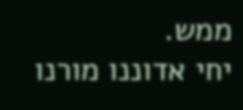ממש.
יחי אדוננו מורנו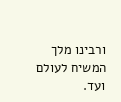ורבינו מלך המשיח לעולם ועד.